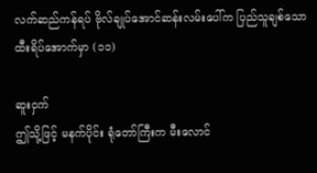လက်ဆည်ကန်ရပ် ဗိုလ်ချုပ်အောင်ဆန်းလမ်းပေါ်က ပြည်သူချစ်သော ထီးရိပ်အောက်မှာ (၁၁)

ဆူးငှက်
ဤသို့ဖြင့် မနက်ပိုင်း ရုံတော်ကြီးက မီးလောင်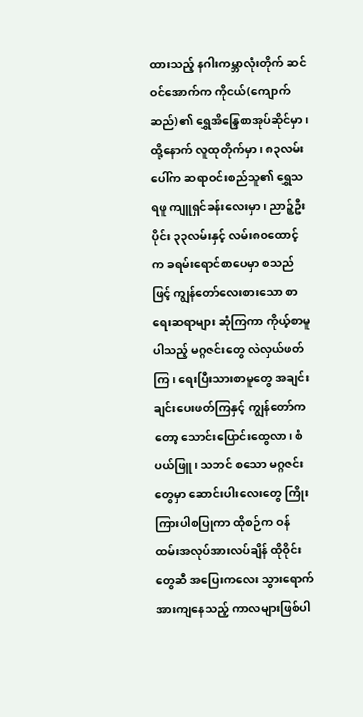ထားသည့် နဂါးကမ္ဘာလုံးတိုက် ဆင်ဝင်အောက်က ကိုငယ်(ကျောက်ဆည်)၏ ရွှေအိန္ဒြေစာအုပ်ဆိုင်မှာ၊ ထို့နောက် လူထုတိုက်မှာ၊ ၈၃လမ်းပေါ်က ဆရာဝင်းစည်သူ၏ ရွှေသရဖူ ကျူရှင်ခန်းလေးမှာ၊ ညာဉ့်ဦးပိုင်း ၃၃လမ်းနှင့် လမ်း၈၀ထောင့်က ခရမ်းရောင်စာပေမှာ စသည်ဖြင့် ကျွန်တော်လေးစားသော စာရေးဆရာများ ဆုံကြကာ ကိုယ့်စာမူပါသည့် မဂ္ဂဇင်းတွေ လဲလှယ်ဖတ်ကြ၊ ရေးပြီးသားစာမူတွေ အချင်းချင်းပေးဖတ်ကြနှင့် ကျွန်တော်ကတော့ သောင်းပြောင်းထွေလာ၊ စံပယ်ဖြူ၊ သဘင် စသော မဂ္ဂဇင်းတွေမှာ ဆောင်းပါးလေးတွေ ကြိုးကြားပါစပြုကာ ထိုစဉ်က ဝန်ထမ်းအလုပ်အားလပ်ချိန် ထိုဝိုင်းတွေဆီ အပြေးကလေး သွားရောက် အားကျနေသည့် ကာလများဖြစ်ပါ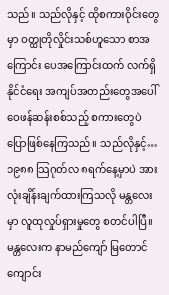သည်။ သည်လိုနှင့် ထိုစကားဝိုင်းတွေမှာ ဝတ္ထုတိုလှိုင်းသစ်ဟူသော စာအကြောင်း ပေအကြောင်းထက် လက်ရှိနိုင်ငံရေး အကျပ်အတည်းတွေအပေါ် ဝေဖန်ဆန်းစစ်သည့် စကားတွေပဲ ပြောဖြစ်နေကြသည်။ သည်လိုနှင့်…
၁၉၈၈ သြဂုတ်လ ၈ရက်နေ့မှာပဲ အားလုံးချိန်းချက်ထားကြသလို မန္တလေးမှာ လူထုလှုပ်ရှားမှုတွေ စတင်ပါပြီ။ မန္တလေးက နာမည်ကျော် မြတောင်ကျောင်း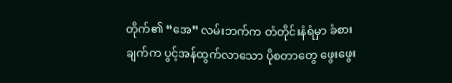တိုက်၏ “အေ” လမ်းဘက်က တံတိုင်းနံရံမှာ ခံစားချက်က ပွင့်အန်ထွက်လာသော ပိုစတာတွေ ဖွေးဖွေး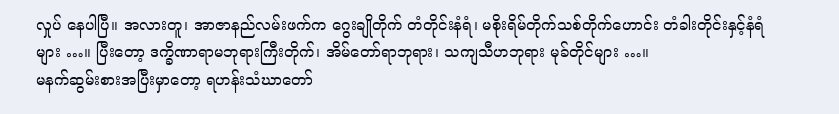လှုပ် နေပါပြီ။ အလားတူ၊ အာဇာနည်လမ်းဖက်က ဂွေးချိုတိုက် တံတိုင်းနံရံ၊ မစိုးရိမ်တိုက်သစ်တိုက်ဟောင်း တံခါးတိုင်းနှင့်နံရံများ …။ ပြီးတော့ ဒက္ခိဏာရာမဘုရားကြီးတိုက်၊ အိမ်တော်ရာဘုရား၊ သကျသီဟဘုရား မုခ်တိုင်များ …။
မနက်ဆွမ်းစားအပြီးမှာတော့ ရဟန်းသံဃာတော်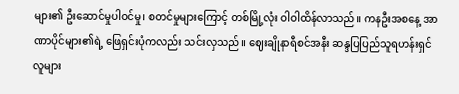များ၏ ဦးဆောင်မှုပါဝင်မှု၊ စတင်မှုများကြောင့် တစ်မြို့လုံး ဝါဝါထိန်လာသည်။ ကနဦးအစနေ့ အာဏာပိုင်များ၏ရဲ့ ဖြေရှင်းပုံကလည်း သင်းလှသည်။ ဈေးချိုနာရီစင်အနီး ဆန္ဒပြပြည်သူရဟန်းရှင်လူများ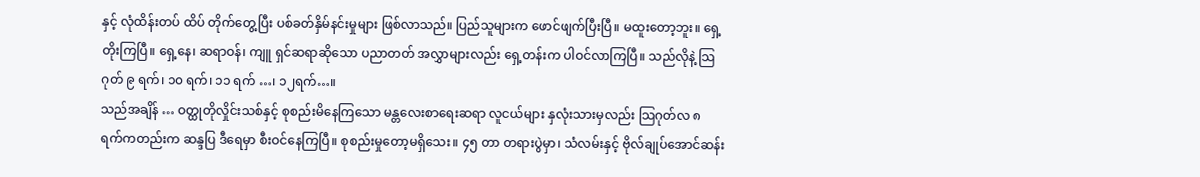နှင့် လုံထိန်းတပ် ထိပ် တိုက်တွေ့ပြီး ပစ်ခတ်နှိမ်နင်းမှုများ ဖြစ်လာသည်။ ပြည်သူများက ဖောင်ဖျက်ပြီးပြီ။ မထူးတော့ဘူး။ ရှေ့တိုးကြပြီ။ ရှေ့နေ၊ ဆရာဝန်၊ ကျူ ရှင်ဆရာဆိုသော ပညာတတ် အလွှာများလည်း ရှေ့တန်းက ပါဝင်လာကြပြီ။ သည်လိုနဲ့ သြဂုတ် ၉ ရက်၊ ၁၀ ရက်၊ ၁၁ ရက် …၊ ၁၂ရက်…။
သည်အချိန် … ဝတ္ထုတိုလှိုင်းသစ်နှင့် စုစည်းမိနေကြသော မန္တလေးစာရေးဆရာ လူငယ်များ နှလုံးသားမှလည်း သြဂုတ်လ ၈ ရက်ကတည်းက ဆန္ဒပြ ဒီရေမှာ စီးဝင်နေကြပြီ။ စုစည်းမှုတော့မရှိသေး။ ၄၅ တာ တရားပွဲမှာ၊ သံလမ်းနှင့် ဗိုလ်ချုပ်အောင်ဆန်း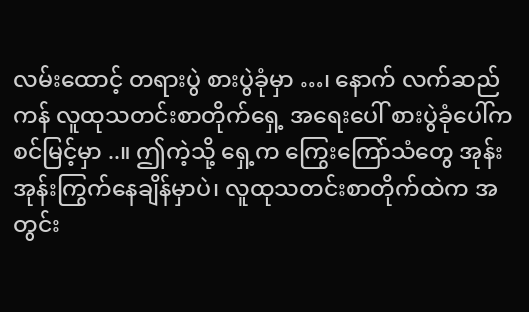လမ်းထောင့် တရားပွဲ စားပွဲခုံမှာ …၊ နောက် လက်ဆည်ကန် လူထုသတင်းစာတိုက်ရှေ့ အရေးပေါ် စားပွဲခုံပေါ်က စင်မြင့်မှာ ..။ ဤကဲ့သို့ ရှေ့က ကြွေးကြော်သံတွေ အုန်းအုန်းကြွက်နေချိန်မှာပဲ၊ လူထုသတင်းစာတိုက်ထဲက အတွင်း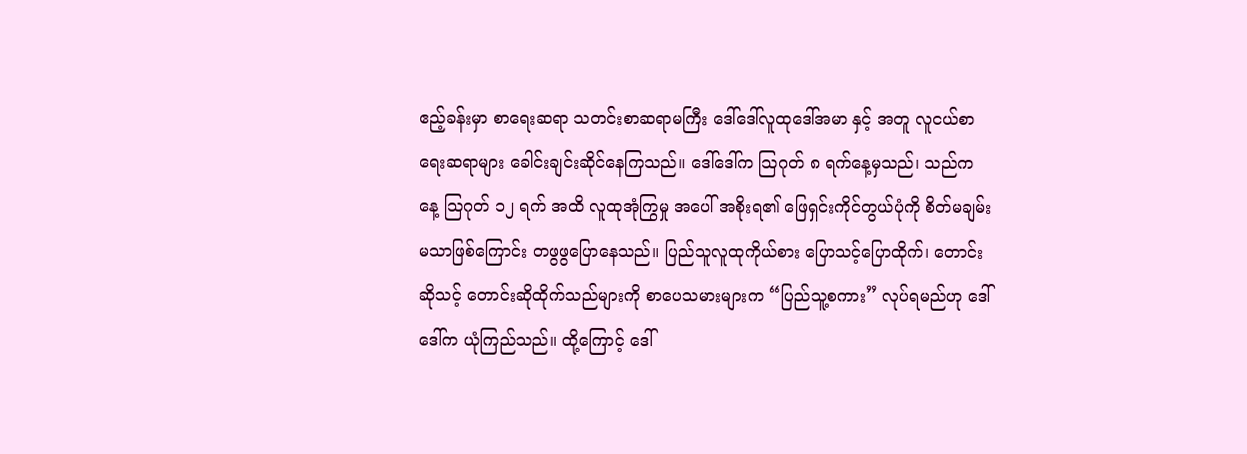ဧည့်ခန်းမှာ စာရေးဆရာ သတင်းစာဆရာမကြီး ဒေါ်ဒေါ်လူထုဒေါ်အမာ နှင့် အတူ လူငယ်စာရေးဆရာများ ခေါင်းချင်းဆိုင်နေကြသည်။ ဒေါ်ဒေါ်က သြဂုတ် ၈ ရက်နေ့မှသည်၊ သည်ကနေ့ သြဂုတ် ၁၂ ရက် အထိ လူထုအုံကြွမှု အပေါ် အစိုးရ၏ ဖြေရှင်းကိုင်တွယ်ပုံကို စိတ်မချမ်းမသာဖြစ်ကြောင်း တဖွဖွပြောနေသည်။ ပြည်သူလူထုကိုယ်စား ပြောသင့်ပြောထိုက်၊ တောင်းဆိုသင့် တောင်းဆိုထိုက်သည်များကို စာပေသမားများက “ပြည်သူ့စကား” လုပ်ရမည်ဟု ဒေါ်ဒေါ်က ယုံကြည်သည်။ ထို့ကြောင့် ဒေါ်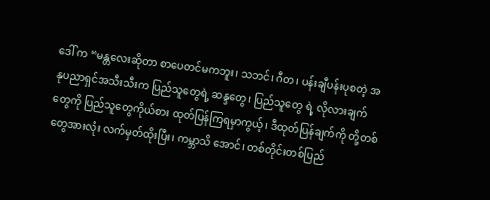ဒေါ် က “မန္တလေးဆိုတာ စာပေတင်မကဘူး၊ သဘင်၊ ဂီတ၊ ပန်းချီပန်းပုစတဲ့ အနုပညာရှင်အသီးသီးက ပြည်သူတွေရဲ့ ဆန္ဒတွေ၊ ပြည်သူတွေ ရဲ့ လိုလားချက်တွေကို ပြည်သူတွေကိုယ်စား ထုတ်ပြန်ကြရမှာကွယ့်၊ ဒီထုတ်ပြန်ချက်ကို တို့တစ်တွေအားလုံး လက်မှတ်ထိုးပြီး၊ ကမ္ဘာသိ အောင်၊ တစ်တိုင်းတစ်ပြည်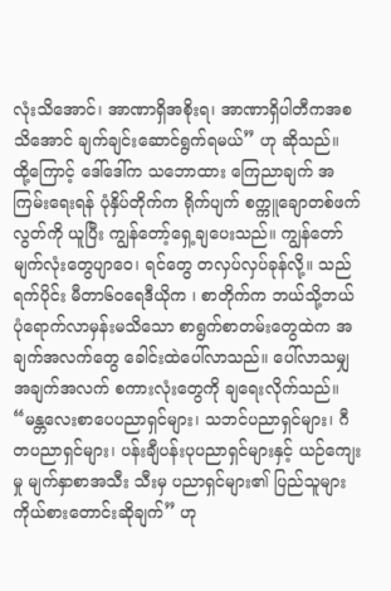လုံးသိအောင်၊ အာဏာရှိအစိုးရ၊ အာဏာရှိပါတီကအစ သိအောင် ချက်ချင်းဆောင်ရွက်ရမယ်” ဟု ဆိုသည်။
ထို့ကြောင့် ဒေါ်ဒေါ်က သဘောထား ကြေညာချက် အကြမ်းရေးရန် ပုံနှိပ်တိုက်က ရိုက်ပျက် စက္ကူချောတစ်ဖက်လွတ်ကို ယူပြီး ကျွန်တော့်ရှေ့ချပေးသည်။ ကျွန်တော် မျက်လုံးတွေပျာဝေ၊ ရင်တွေ တလှပ်လှပ်ခုန်လို့။ သည်ရက်ပိုင်း မီတာ၆၀ရေဒီယိုက ၊ စာတိုက်က ဘယ်သို့ဘယ်ပုံရောက်လာမှန်းမသိသော စာရွက်စာတမ်းတွေထဲက အချက်အလက်တွေ ခေါင်းထဲပေါ်လာသည်။ ပေါ်လာသမျှ အချက်အလက် စကားလုံးတွေကို ချရေးလိုက်သည်။
“မန္တလေးစာပေပညာရှင်များ၊ သဘင်ပညာရှင်များ၊ ဂီတပညာရှင်များ၊ ပန်းချီပန်းပုပညာရှင်များနှင့် ယဉ်ကျေးမှု မျက်နှာစာအသီး သီးမှ ပညာရှင်များ၏ ပြည်သူများ ကိုယ်စားတောင်းဆိုချက်” ဟု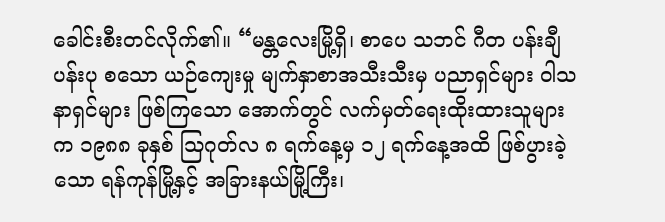ခေါင်းစီးတင်လိုက်၏။ “မန္တလေးမြို့ရှိ၊ စာပေ သဘင် ဂီတ ပန်းချီ ပန်းပု စသော ယဉ်ကျေးမှု မျက်နှာစာအသီးသီးမှ ပညာရှင်များ ဝါသနာရှင်များ ဖြစ်ကြသော အောက်တွင် လက်မှတ်ရေးထိုးထားသူများက ၁၉၈၈ ခုနှစ် သြဂုတ်လ ၈ ရက်နေ့မှ ၁၂ ရက်နေ့အထိ ဖြစ်ပွားခဲ့သော ရန်ကုန်မြို့နှင့် အခြားနယ်မြို့ကြီး၊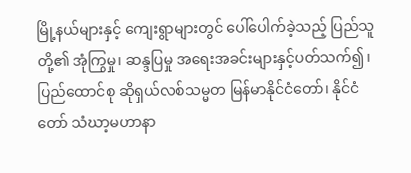မြို့နယ်များနှင့် ကျေးရွာများတွင် ပေါ်ပေါက်ခဲ့သည့် ပြည်သူတို့၏ အုံကြွမှု၊ ဆန္ဒပြမှု အရေးအခင်းများနှင့်ပတ်သက်၍၊ ပြည်ထောင်စု ဆိုရှယ်လစ်သမ္မတ မြန်မာနိုင်ငံတော်၊ နိုင်ငံတော် သံဃာ့မဟာနာ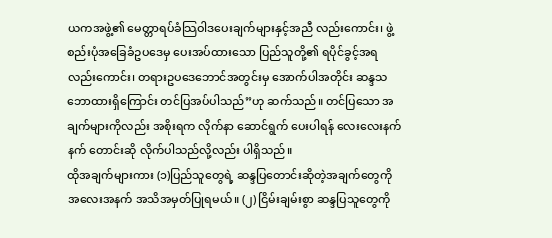ယကအဖွဲ့၏ မေတ္တာရပ်ခံသြဝါဒပေးချက်များနှင့်အညီ လည်းကောင်း၊ ဖွဲ့စည်းပုံအခြေခံဥပဒေမှ ပေးအပ်ထားသော ပြည်သူတို့၏ ရပိုင်ခွင့်အရလည်းကောင်း၊ တရားဥပဒေဘောင်အတွင်းမှ အောက်ပါအတိုင်း ဆန္ဒသဘောထားရှိကြောင်း တင်ပြအပ်ပါသည်”ဟု ဆက်သည်။ တင်ပြသော အချက်များကိုလည်း အစိုးရက လိုက်နာ ဆောင်ရွက် ပေးပါရန် လေးလေးနက်နက် တောင်းဆို လိုက်ပါသည်လို့လည်း ပါရှိသည်။
ထိုအချက်များကား (၁)ပြည်သူတွေရဲ့ ဆန္ဒပြတောင်းဆိုတဲ့အချက်တွေကို အလေးအနက် အသိအမှတ်ပြုရမယ်။ (၂) ငြိမ်းချမ်းစွာ ဆန္ဒပြသူတွေကို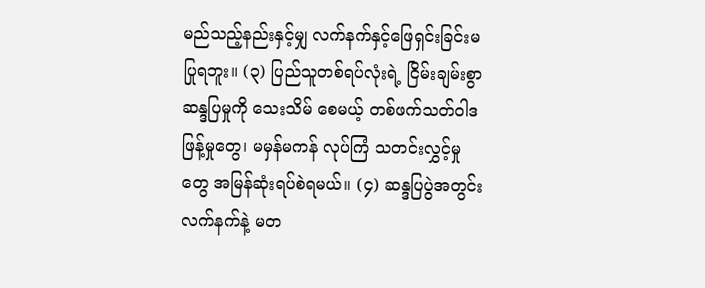မည်သည့်နည်းနှင့်မျှ လက်နက်နှင့်ဖြေရှင်းခြင်းမပြုရဘူး။ (၃) ပြည်သူတစ်ရပ်လုံးရဲ့ ငြိမ်းချမ်းစွာ ဆန္ဒပြမှုကို သေးသိမ် စေမယ့် တစ်ဖက်သတ်ဝါဒဖြန့်မှုတွေ၊ မမှန်မကန် လုပ်ကြံ သတင်းလွှင့်မှုတွေ အမြန်ဆုံးရပ်စဲရမယ်။ (၄) ဆန္ဒပြပွဲအတွင်း လက်နက်နဲ့ မတ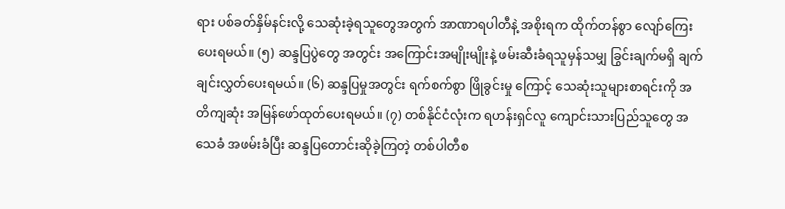ရား ပစ်ခတ်နှိမ်နင်းလို့ သေဆုံးခဲ့ရသူတွေအတွက် အာဏာရပါတီနဲ့ အစိုးရက ထိုက်တန်စွာ လျော်ကြေးပေးရမယ်။ (၅) ဆန္ဒပြပွဲတွေ အတွင်း အကြောင်းအမျိုးမျိုးနဲ့ ဖမ်းဆီးခံရသူမှန်သမျှ ခြွင်းချက်မရှိ ချက်ချင်းလွှတ်ပေးရမယ်။ (၆) ဆန္ဒပြမှုအတွင်း ရက်စက်စွာ ဖြိုခွင်းမှု ကြောင့် သေဆုံးသူများစာရင်းကို အတိကျဆုံး အမြန်ဖော်ထုတ်ပေးရမယ်။ (၇) တစ်နိုင်ငံလုံးက ရဟန်းရှင်လူ ကျောင်းသားပြည်သူတွေ အသေခံ အဖမ်းခံပြီး ဆန္ဒပြတောင်းဆိုခဲ့ကြတဲ့ တစ်ပါတီစ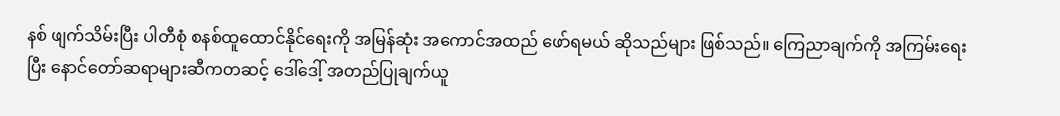နစ် ဖျက်သိမ်းပြီး ပါတီစုံ စနစ်ထူထောင်နိုင်ရေးကို အမြန်ဆုံး အကောင်အထည် ဖော်ရမယ် ဆိုသည်များ ဖြစ်သည်။ ကြေညာချက်ကို အကြမ်းရေးပြီး နောင်တော်ဆရာများဆီကတဆင့် ဒေါ်ဒေါ့် အတည်ပြုချက်ယူ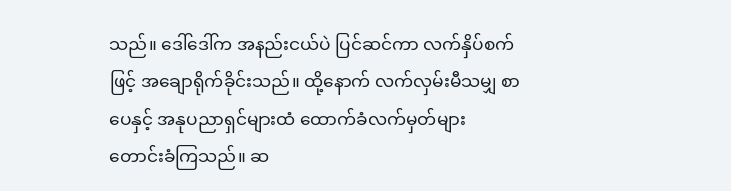သည်။ ဒေါ်ဒေါ်က အနည်းငယ်ပဲ ပြင်ဆင်ကာ လက်နှိပ်စက်ဖြင့် အချောရိုက်ခိုင်းသည်။ ထို့နောက် လက်လှမ်းမီသမျှ စာပေနှင့် အနုပညာရှင်များထံ ထောက်ခံလက်မှတ်များ တောင်းခံကြသည်။ ဆ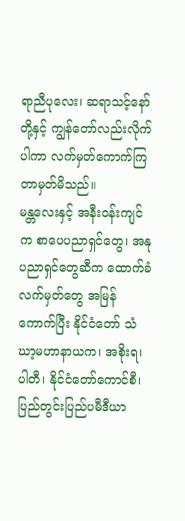ရာညီပုလေး၊ ဆရာသင့်နော်တို့နှင့် ကျွန်တော်လည်းလိုက်ပါကာ လက်မှတ်ကောက်ကြတာမှတ်မိသည်။
မန္တလေးနှင့် အနီးဝန်းကျင်က စာပေပညာရှင်တွေ၊ အနုပညာရှင်တွေဆီက ထောက်ခံလက်မှတ်တွေ အမြန်ကောက်ပြီး နိုင်ငံတော် သံဃာ့မဟာနာယက၊ အစိုးရ၊ ပါတီ၊ နိုင်ငံတော်ကောင်စီ၊ ပြည်တွင်းပြည်ပမီဒီယာ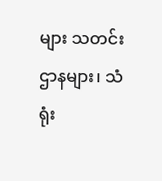များ သတင်းဌာနများ၊ သံရုံး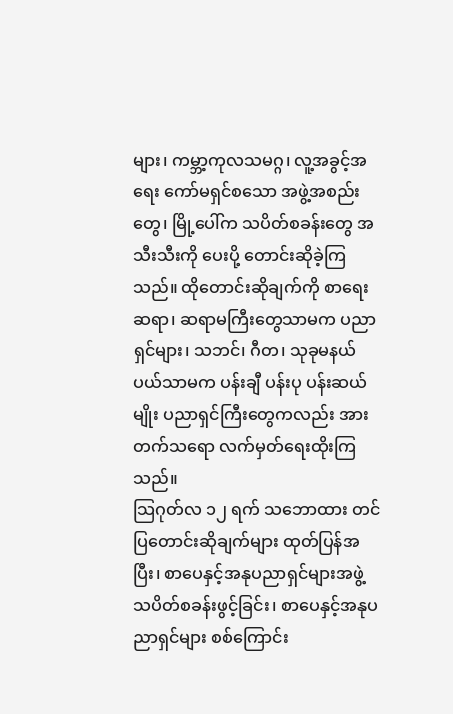များ၊ ကမ္ဘာ့ကုလသမဂ္ဂ၊ လူ့အခွင့်အရေး ကော်မရှင်စသော အဖွဲ့အစည်းတွေ၊ မြို့ပေါ်က သပိတ်စခန်းတွေ အသီးသီးကို ပေးပို့ တောင်းဆိုခဲ့ကြသည်။ ထိုတောင်းဆိုချက်ကို စာရေးဆရာ၊ ဆရာမကြီးတွေသာမက ပညာရှင်များ၊ သဘင်၊ ဂီတ၊ သုခုမနယ်ပယ်သာမက ပန်းချီ ပန်းပု ပန်းဆယ်မျိုး ပညာရှင်ကြီးတွေကလည်း အားတက်သရော လက်မှတ်ရေးထိုးကြသည်။
သြဂုတ်လ ၁၂ ရက် သဘောထား တင်ပြတောင်းဆိုချက်များ ထုတ်ပြန်အပြီး၊ စာပေနှင့်အနုပညာရှင်များအဖွဲ့ သပိတ်စခန်းဖွင့်ခြင်း၊ စာပေနှင့်အနုပညာရှင်များ စစ်ကြောင်း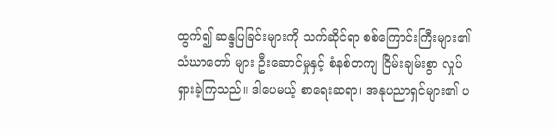ထွက်၍ ဆန္ဒပြခြင်းများကို သက်ဆိုင်ရာ စစ်ကြောင်းကြီးများ၏ သံဃာတော် များ ဦးဆောင်မှုနှင့် စံနစ်တကျ ငြိမ်းချမ်းစွာ လှုပ်ရှားခဲ့ကြသည်။ ဒါပေမယ့် စာရေးဆရာ၊ အနုပညာရှင်များ၏ ပ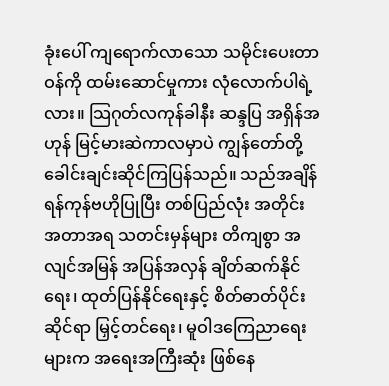ခုံးပေါ် ကျရောက်လာသော သမိုင်းပေးတာဝန်ကို ထမ်းဆောင်မှုကား လုံလောက်ပါရဲ့လား။ သြဂုတ်လကုန်ခါနီး ဆန္ဒပြ အရှိန်အဟုန် မြင့်မားဆဲကာလမှာပဲ ကျွန်တော်တို့ ခေါင်းချင်းဆိုင်ကြပြန်သည်။ သည်အချိန် ရန်ကုန်ဗဟိုပြုပြီး တစ်ပြည်လုံး အတိုင်းအတာအရ သတင်းမှန်များ တိကျစွာ အလျင်အမြန် အပြန်အလှန် ချိတ်ဆက်နိုင်ရေး၊ ထုတ်ပြန်နိုင်ရေးနှင့် စိတ်ဓာတ်ပိုင်းဆိုင်ရာ မြှင့်တင်ရေး၊ မူဝါဒကြေညာရေးများက အရေးအကြီးဆုံး ဖြစ်နေ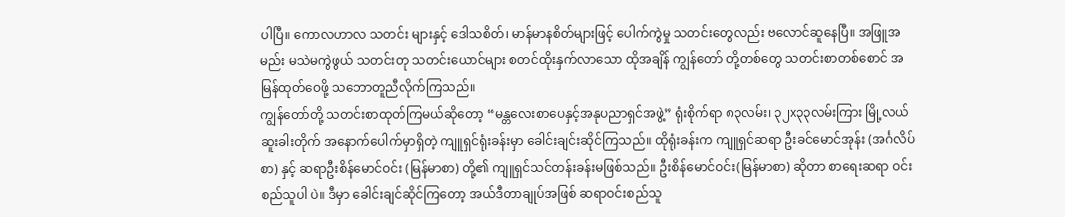ပါပြီ။ ကောလဟာလ သတင်း များနှင့် ဒေါသစိတ်၊ မာန်မာနစိတ်များဖြင့် ပေါက်ကွဲမှု သတင်းတွေလည်း ဗလောင်ဆူနေပြီ။ အဖြူအမည်း မသဲမကွဲဖွယ် သတင်းတု သတင်းယောင်များ စတင်ထိုးနှက်လာသော ထိုအချိန် ကျွန်တော် တို့တစ်တွေ သတင်းစာတစ်စောင် အမြန်ထုတ်ဝေဖို့ သဘောတူညီလိုက်ကြသည်။
ကျွန်တော်တို့ သတင်းစာထုတ်ကြမယ်ဆိုတော့ “မန္တလေးစာပေနှင့်အနုပညာရှင်အဖွဲ့” ရုံးစိုက်ရာ ၈၃လမ်း၊ ၃၂x၃၃လမ်းကြား မြို့လယ်ဆူးခါးတိုက် အနောက်ပေါက်မှာရှိတဲ့ ကျူရှင်ရုံးခန်းမှာ ခေါင်းချင်းဆိုင်ကြသည်။ ထိုရုံးခန်းက ကျူရှင်ဆရာ ဦးခင်မောင်အုန်း (အင်္ဂလိပ်စာ) နှင့် ဆရာဦးစိန်မောင်ဝင်း (မြန်မာစာ) တို့၏ ကျူရှင်သင်တန်းခန်းမဖြစ်သည်။ ဦးစိန်မောင်ဝင်း(မြန်မာစာ) ဆိုတာ စာရေးဆရာ ဝင်းစည်သူပါ ပဲ။ ဒီမှာ ခေါင်းချင်ဆိုင်ကြတော့ အယ်ဒီတာချုပ်အဖြစ် ဆရာဝင်းစည်သူ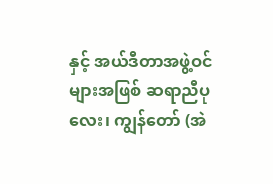နှင့် အယ်ဒီတာအဖွဲ့ဝင်များအဖြစ် ဆရာညီပုလေး၊ ကျွန်တော် (အဲ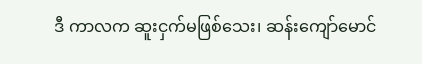ဒီ ကာလက ဆူးငှက်မဖြစ်သေး၊ ဆန်းကျော်မောင်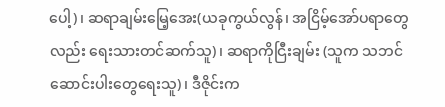ပေါ့)၊ ဆရာချမ်းမြေ့အေး(ယခုကွယ်လွန်၊ အငြိမ့်အော်ပရာတွေလည်း ရေးသားတင်ဆက်သူ)၊ ဆရာကိုငြီးချမ်း (သူက သဘင်ဆောင်းပါးတွေရေးသူ)၊ ဒီဇိုင်းက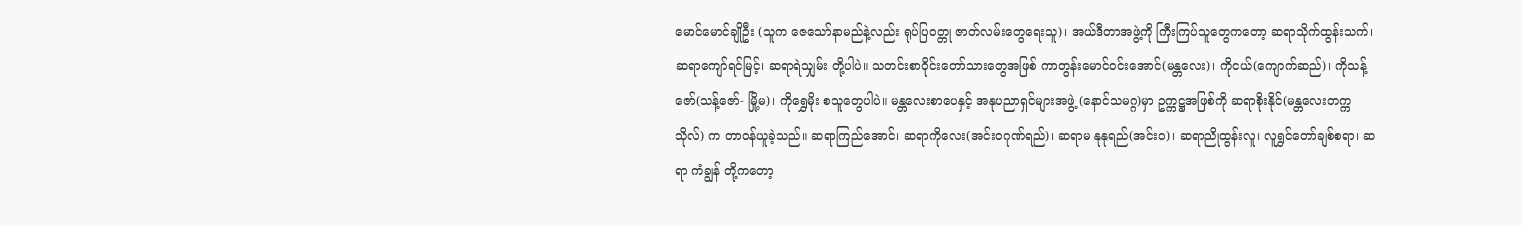မောင်မောင်ချိုဦး (သူက ဇေသော်နာမည်နဲ့လည်း ရုပ်ပြဝတ္တု ဇာတ်လမ်းတွေရေးသူ)၊ အယ်ဒီတာအဖွဲ့ကို ကြီးကြပ်သူတွေကတော့ ဆရာသိုက်ထွန်းသက်၊ ဆရာကျော်ရင်မြင့်၊ ဆရာရဲသျှမ်း တို့ပါပဲ။ သတင်းစာဝိုင်းတော်သားတွေအဖြစ် ကာတွန်းမောင်ဝင်းအောင်(မန္တလေး)၊ ကိုငယ်(ကျောက်ဆည်)၊ ကိုသန့်ဇော်(သန့်ဇော်- မြို့မ)၊ ကိုရွှေမိုး စသူတွေပါပဲ။ မန္တလေးစာပေနှင့် အနုပညာရှင်များအဖွဲ့ (နောင်သမဂ္ဂ)မှာ ဥက္ကဋ္ဌအဖြစ်ကို ဆရာစိုးနိုင်(မန္တလေးတက္ကသိုလ်) က တာဝန်ယူခဲ့သည်။ ဆရာကြည်အောင်၊ ဆရာကိုလေး(အင်းဝဂုဏ်ရည်)၊ ဆရာမ နုနုရည်(အင်းဝ)၊ ဆရာညိုထွန်းလူ၊ လူရွှင်တော်ချစ်စရာ၊ ဆရာ ကံချွန် တို့ကတော့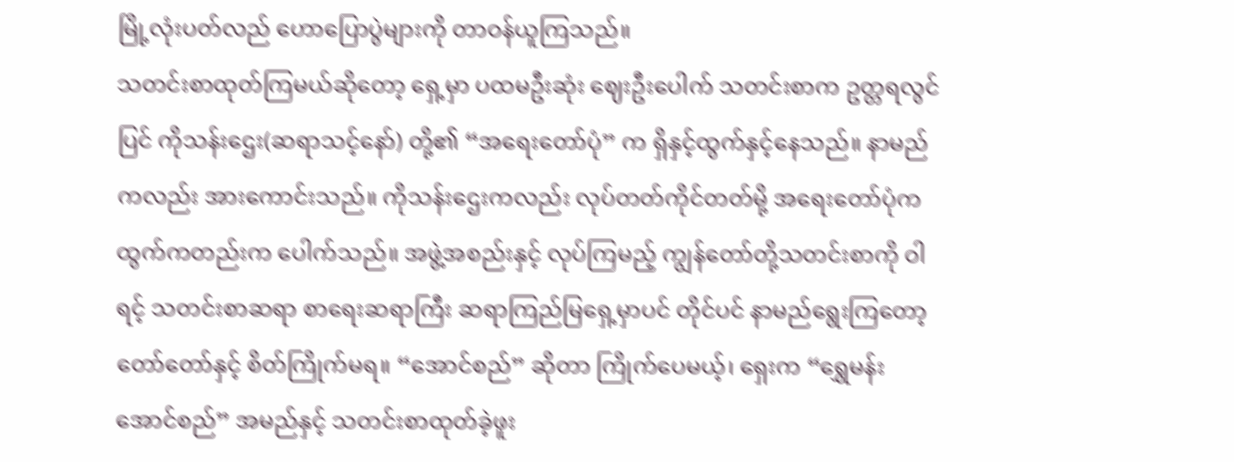မြို့လုံးပတ်လည် ဟောပြောပွဲများကို တာဝန်ယူကြသည်။
သတင်းစာထုတ်ကြမယ်ဆိုတော့ ရှေ့မှာ ပထမဦးဆုံး ဈေးဦးပေါက် သတင်းစာက ဥတ္တရလွင်ပြင် ကိုသန်းဌေး(ဆရာသင့်နော်) တို့၏ “အရေးတော်ပုံ” က ရှိနှင့်ထွက်နှင့်နေသည်။ နာမည်ကလည်း အားကောင်းသည်။ ကိုသန်းဌေးကလည်း လုပ်တတ်ကိုင်တတ်မို့ အရေးတော်ပုံက ထွက်ကတည်းက ပေါက်သည်။ အဖွဲ့အစည်းနှင့် လုပ်ကြမည့် ကျွန်တော်တို့သတင်းစာကို ဝါရင့် သတင်းစာဆရာ စာရေးဆရာကြီး ဆရာကြည်မြရှေ့မှာပင် တိုင်ပင် နာမည်ရွေးကြတော့ တော်တော်နှင့် စိတ်ကြိုက်မရ။ “အောင်စည်” ဆိုတာ ကြိုက်ပေမယ့်၊ ရှေးက “ရွှေမန်းအောင်စည်” အမည်နှင့် သတင်းစာထုတ်ခဲ့ဖူး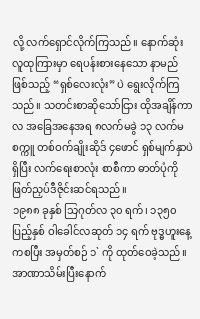လို့ လက်ရှောင်လိုက်ကြသည်။ နောက်ဆုံး လူထုကြားမှာ ရေပန်းစားနေသော နာမည် ဖြစ်သည့် “ရှစ်လေးလုံး” ပဲ ရွေးလိုက်ကြသည်။ သတင်းစာဆိုသော်ငြား ထိုအချိန်ကာလ အခြေအနေအရ ၈လက်မခွဲ ၁၃ လက်မ စက္ကူ တစ်ဝက်ချိုးဆိုဒ် ၄ဖောင် ရှစ်မျက်နှာပဲရှိပြီး လက်ရေးစာလုံး စာစီကာ ဓာတ်ပုံကို ဖြတ်ညှပ်ဒီဇိုင်းဆင်ရသည်။
၁၉၈၈ ခုနှစ် သြဂုတ်လ ၃၀ ရက်၊ ၁၃၅၀ ပြည့်နှစ် ဝါခေါင်လဆုတ် ၁၄ ရက် ဗုဒ္ဓဟူးနေ့ကစပြီး အမှတ်စဉ် ၁` ကို ထုတ်ဝေခဲ့သည်။ အာဏာသိမ်းပြီးနောက်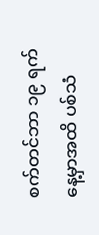စက်တင်ဘာ ၁၉ ရက်နေ့မှာအထိ ပစ်သံ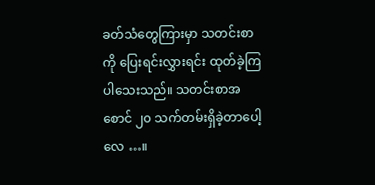ခတ်သံတွေကြားမှာ သတင်းစာကို ပြေးရင်းလွှားရင်း ထုတ်ခဲ့ကြ ပါသေးသည်။ သတင်းစာအစောင် ၂၀ သက်တမ်းရှိခဲ့တာပေါ့လေ …။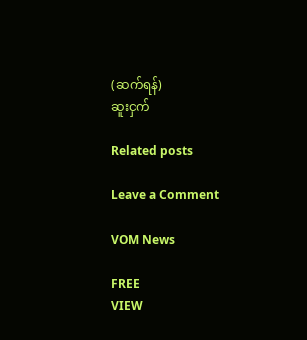(ဆက်ရန်)
ဆူးငှက်

Related posts

Leave a Comment

VOM News

FREE
VIEW